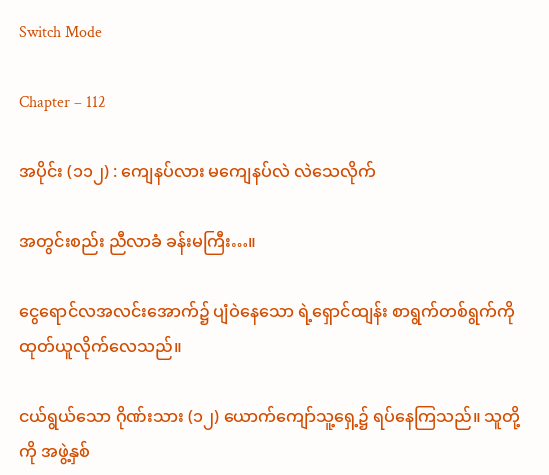Switch Mode

Chapter – 112

အပိုင်း (၁၁၂) : ကျေနပ်လား မကျေနပ်လဲ လဲသေလိုက်

အတွင်းစည်း ညီလာခံ ခန်းမကြီး…။

ငွေရောင်လအလင်းအောက်၌ ပျံဝဲနေသော ရဲ့ရှောင်ထျန်း စာရွက်တစ်ရွက်ကို ထုတ်ယူလိုက်လေသည်။

ငယ်ရွယ်သော ဂိုဏ်းသား (၁၂) ယောက်ကျော်သူ့ရှေ့၌ ရပ်နေကြသည်။ သူတို့ကို အဖွဲ့နှစ်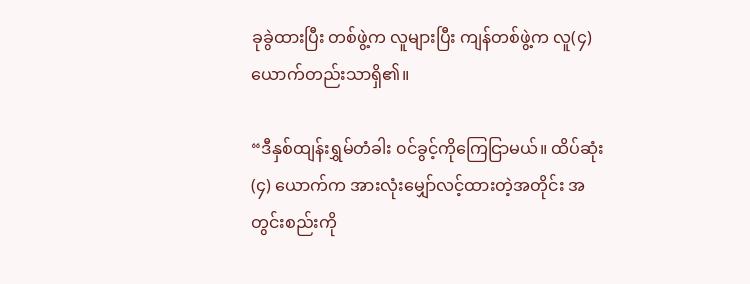ခုခွဲထားပြီး တစ်ဖွဲ့က လူများပြီး ကျန်တစ်ဖွဲ့က လူ(၄) ယောက်တည်းသာရှိ၏။

“ဒီနှစ်ထျန်းရွှမ်တံခါး ၀င်ခွင့်ကိုကြေငြာမယ်။ ထိပ်ဆုံး (၄) ယောက်က အားလုံးမျှော်လင့်ထားတဲ့အတိုင်း အတွင်းစည်းကို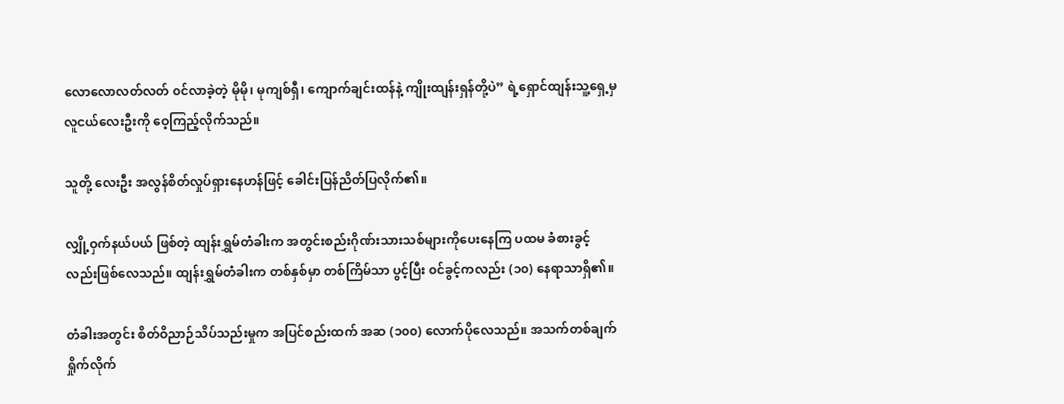လောလောလတ်လတ် ၀င်လာခဲ့တဲ့ မိုမို၊ မုကျစ်ရှီ၊ ကျောက်ချင်းထန်နဲ့ ကျိုးထျန်းရှန်တို့ပဲ” ရဲ့ရှောင်ထျန်းသူ့ရှေ့မှ လူငယ်လေးဦးကို ဝေ့ကြည့်လိုက်သည်။

သူတို့ လေးဦး အလွန်စိတ်လှုပ်ရှားနေဟန်ဖြင့် ခေါင်းပြန်ညိတ်ပြလိုက်၏။

လျှို့ဝှက်နယ်ပယ် ဖြစ်တဲ့ ထျန်းရွှမ်တံခါးက အတွင်းစည်းဂိုဏ်းသားသစ်များကိုပေးနေကြ ပထမ ခံစားခွင့်လည်းဖြစ်လေသည်။ ထျန်းရွှမ်တံခါးက တစ်နှစ်မှာ တစ်ကြိမ်သာ ပွင့်ပြီး ၀င်ခွင့်ကလည်း (၁၀) နေရာသာရှိ၏။

တံခါးအတွင်း စိတ်ဝိညာဉ်သိပ်သည်းမှုက အပြင်စည်းထက် အဆ (၁၀၀) လောက်ပိုလေသည်။ အသက်တစ်ချက်ရှိုက်လိုက်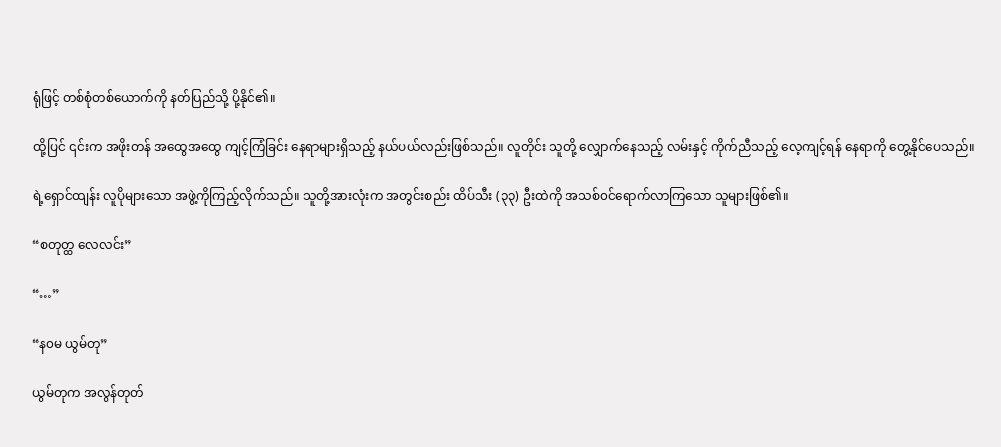ရုံဖြင့် တစ်စုံတစ်ယောက်ကို နတ်ပြည်သို့ ပို့နိုင်၏။

ထို့ပြင် ၎င်းက အဖိုးတန် အထွေအထွေ ကျင့်ကြံခြင်း ‌နေရာများရှိသည့် နယ်ပယ်လည်းဖြစ်သည်။ လူတိုင်း သူတို့ လျှောက်နေသည့် လမ်းနှင့် ကိုက်ညီသည့် လေ့ကျင့်ရန် နေရာကို တွေ့နိုင်ပေသည်။

ရဲ့ရှောင်ထျန်း လူပိုများသော အဖွဲ့ကိုကြည့်လိုက်သည်။ သူတို့အားလုံးက အတွင်းစည်း ထိပ်သီး (၃၃) ဦးထဲကို အသစ်၀င်ရောက်လာကြသော သူများဖြစ်၏။

“စတုတ္ထ လေလင်း”

“…”

“န၀မ ယွမ်တု”

ယွမ်တုက အလွန်တုတ်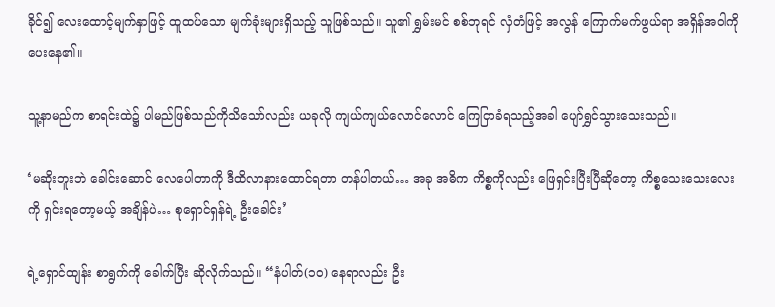ခိုင်၍ လေးထောင့်မျက်နှာဖြင့် ထူထပ်သော မျက်ခုံးများရှိသည့် သူဖြစ်သည်။ သူ၏ ရွှမ်းမင် စစ်ဘုရင် လှံတံဖြင့် အလွန် ကြောက်မက်ဖွယ်ရာ အရှိန်အဝါကိုပေးနေ၏။

သူ့နာမည်က စာရင်းထဲ၌ ပါမည်ဖြစ်သည်ကိုသိသော်လည်း ယခုလို ကျယ်ကျယ်လောင်လောင် ကြေငြာခံရသည့်အခါ ပျော်ရွှင်သွားသေးသည်။

‘မဆိုးဘူးဘဲ ခေါင်းဆောင် လေပေါတာကို ဒီထိလာနားထောင်ရတာ တန်ပါတယ်… အခု အဓိက ကိစ္စကိုလည်း ဖြေရှင်းပြီးပြီဆိုတော့ ကိစ္စသေးသေးလေးကို ရှင်းရတော့မယ့် အချိန်ပဲ… စုရှောင်ရှန်ရဲ့ ဦးခေါင်း’

ရဲ့ရှောင်ထျန်း စာရွက်ကို ခေါက်ပြီး ‌ဆိုလိုက်သည်။ “နံပါတ်(၁၀) နေရာလည်း ဦး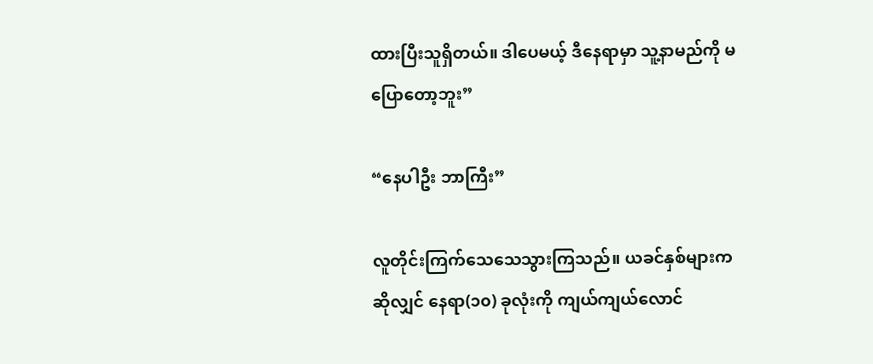ထားပြီးသူရှိတယ်။ ဒါပေမယ့် ဒီနေရာမှာ သူ့နာမည်ကို မပြောတော့ဘူး”

“နေပါဦး ဘာကြီး”

လူတိုင်းကြက်သေသေသွားကြသည်။ ယခင်နှစ်များကဆိုလျှင် နေရာ(၁၀) ခုလုံးကို ကျယ်ကျယ်လောင်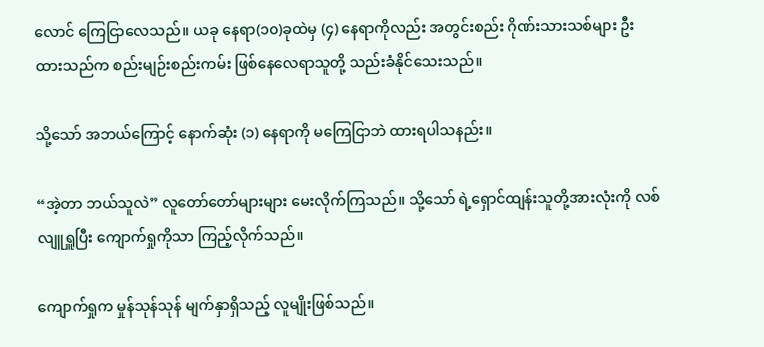လောင် ကြေငြာလေသည်။ ယခု နေရာ(၁၀)ခုထဲမှ (၄) နေရာကိုလည်း အတွင်းစည်း ဂိုဏ်းသားသစ်များ ဦးထားသည်က စည်းမျဉ်းစည်းကမ်း ဖြစ်‌နေလေရာသူတို့ သည်းခံနိုင်သေးသည်။

သို့သော် အဘယ်ကြောင့် နောက်ဆုံး (၁) နေရာကို မကြေငြာဘဲ ထားရပါသနည်း။

“အဲ့တာ ဘယ်သူလဲ” လူတော်တော်များများ မေးလိုက်ကြသည်။ သို့သော် ရဲ့ရှောင်ထျန်းသူတို့အားလုံးကို လစ်လျူရှူပြီး ကျောက်ရှုကိုသာ ကြည့်လိုက်သည်။

ကျောက်ရှုက မှုန်သုန်သုန် မျက်နှာရှိသည့် လူမျိုးဖြစ်သည်။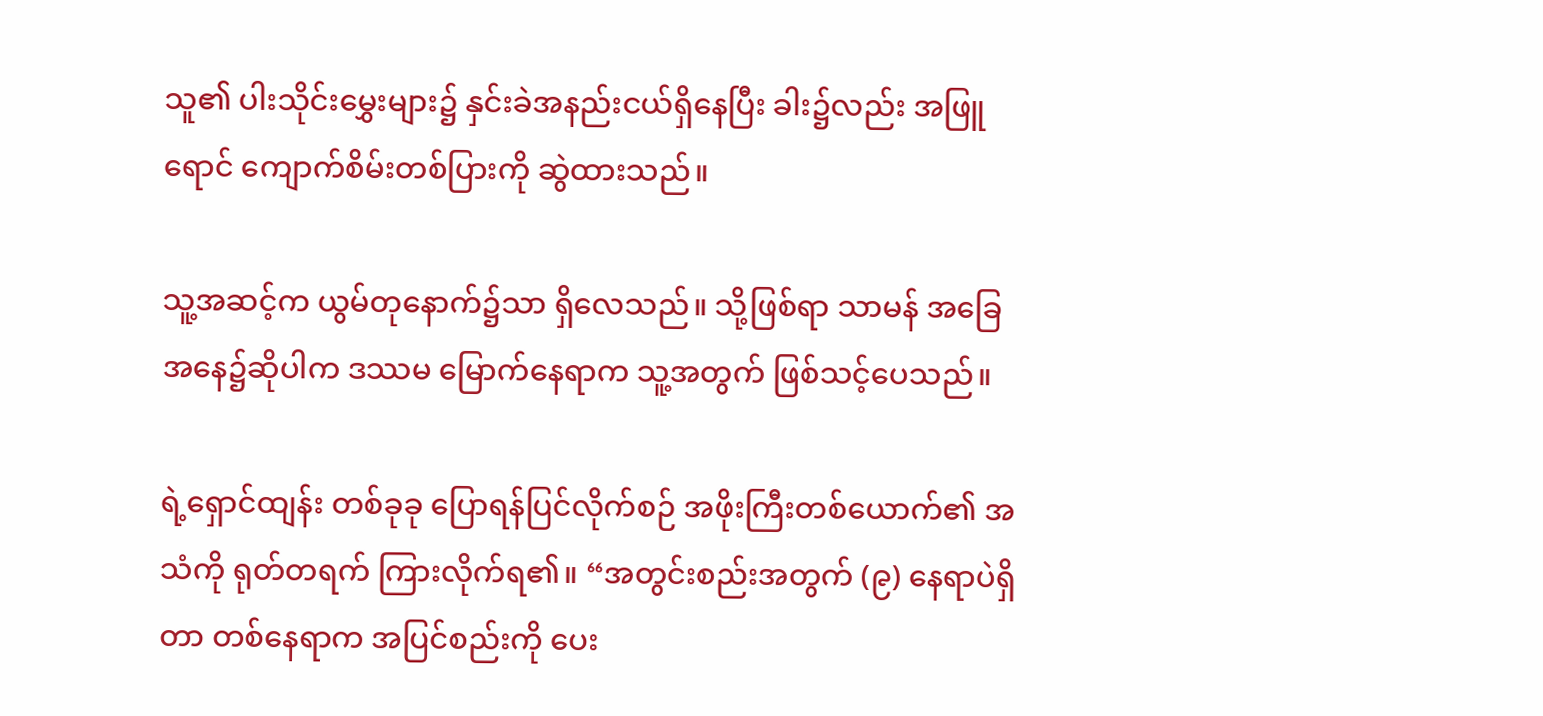သူ၏ ပါးသိုင်းမွှေးများ၌ ‌နှင်းခဲအနည်းငယ်ရှိနေပြီး ခါး၌လည်း အဖြူရောင် ကျောက်စိမ်းတစ်ပြားကို ဆွဲထားသည်။

သူ့အဆင့်က ယွမ်တုနောက်၌သာ ရှိလေသည်။ သို့ဖြစ်ရာ သာမန် အခြေအနေ၌ဆိုပါက ဒဿမ မြောက်နေရာက သူ့အတွက် ဖြစ်သင့်ပေသည်။

ရဲ့ရှောင်ထျန်း တစ်ခုခု ပြောရန်ပြင်လိုက်စဉ် အဖိုးကြီးတစ်ယောက်၏ အသံကို ရုတ်တရက် ကြားလိုက်ရ၏။ “အတွင်းစည်းအတွက် (၉) နေရာပဲရှိတာ တစ်နေရာက အပြင်စည်းကို ပေး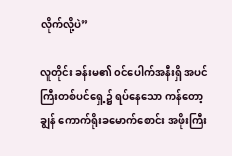လိုက်လို့ပဲ”

လူတိုင်း ခန်းမ၏ ၀င်ပေါက်အနီးရှိ အပင်ကြီးတစ်ပင်ရှေ့၌ ရပ်နေသော ကန်တော့ချွန် ကောက်ရိုးခ‌မောက်စောင်း အဖိုးကြီး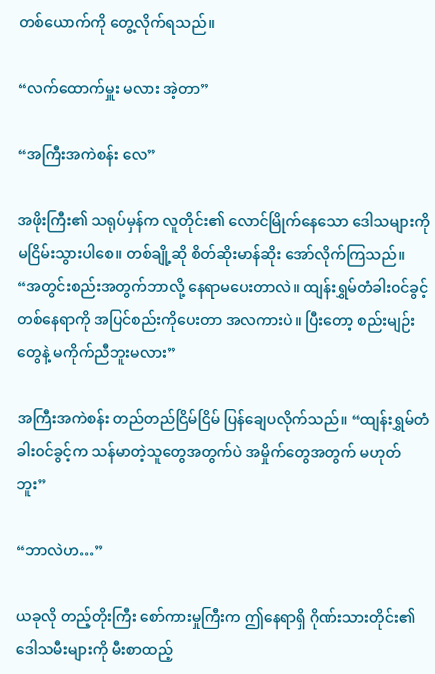တစ်ယောက်ကို တွေ့လိုက်ရသည်။

“လက်ထောက်မှူး မလား အဲ့တာ”

“အကြီးအကဲစန်း လေ”

အဖိုးကြီး၏ သရုပ်မှန်က လူတိုင်း၏ ‌လောင်မြိုက်နေသော ဒေါသများကို မငြိမ်းသွားပါစေ။ တစ်ချို့ဆို စိတ်ဆိုးမာန်ဆိုး အော်လိုက်ကြသည်။ “အတွင်းစည်းအတွက်ဘာလို့ နေရာမပေးတာလဲ။ ထျန်းရွှမ်တံခါး၀င်ခွင့်တစ်နေရာကို အပြင်စည်းကိုပေးတာ အလကားပဲ။ ပြီးတော့ စည်းမျဉ်းတွေနဲ့ မကိုက်ညီဘူးမလား”

အကြီးအကဲစန်း တည်တည်ငြိမ်ငြိမ် ပြန်ချေပလိုက်သည်။ “ထျန်းရွှမ်တံခါး၀င်ခွင့်က သန်မာတဲ့သူတွေအတွက်ပဲ အမှိုက်တွေအတွက် မဟုတ်ဘူး”

“ဘာလဲဟ…”

ယခုလို တည့်တိုးကြီး စော်ကားမှုကြီးက ဤနေရာရှိ ဂိုဏ်းသားတိုင်း၏ ဒေါသမီးများကို မီးစာထည့်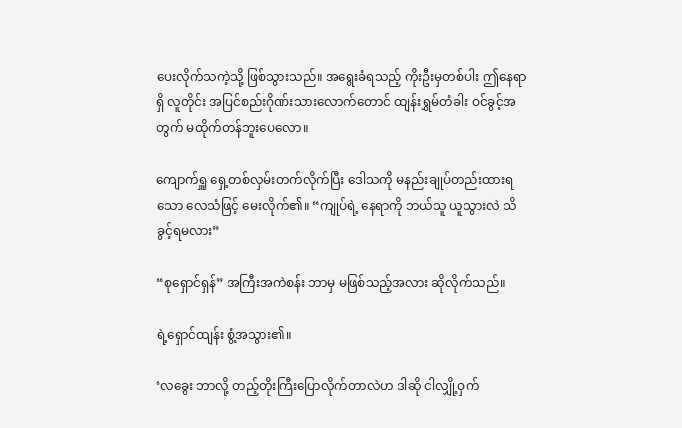ပေးလိုက်သကဲ့သို့ ဖြစ်သွားသည်။ အရွေးခံရသည့် ကိုးဦးမှတစ်ပါး ဤနေရာရှိ လူတိုင်း အပြင်စည်းဂိုဏ်းသားလောက်တောင် ထျန်းရွှမ်တံခါး ဝင်ခွင့်အတွက် မထိုက်တန်ဘူးပေလော။

ကျောက်ရှူ ရှေ့တစ်လှမ်းတက်လိုက်ပြီး ဒေါသကို မနည်းချုပ်တည်းထားရသော လေသံဖြင့် မေးလိုက်၏။ “ကျုပ်ရဲ့ နေရာကို ဘယ်သူ ယူသွားလဲ သိခွင့်ရမလား”

“စုရှောင်ရှန်” အကြီးအကဲစန်း ဘာမှ မဖြစ်သည့်အလား ဆိုလိုက်သည်။

ရဲ့ရှောင်ထျန်း စွံ့အသွား၏။

‘လခွေး ဘာလို့ တည့်တိုးကြီးပြောလိုက်တာလဲဟ ဒါဆို ငါလျှို့ဝှက်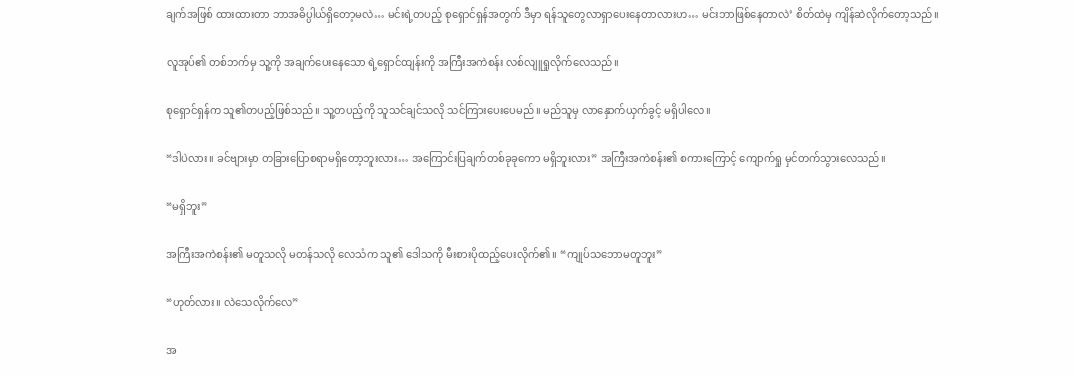ချက်အဖြစ် ထားထားတာ ဘာအဓိပ္ပါယ်ရှိတော့မလဲ… မင်းရဲ့တပည့် စုရှောင်ရှန်အတွက် ဒီမှာ ရန်သူတွေလာရှာပေးနေတာလားဟ… မင်းဘာဖြစ်နေတာလဲ’ စိတ်ထဲမှ ကျိန်ဆဲလိုက်တော့သည်။

လူအုပ်၏ တစ်ဘက်မှ သူ့ကို အချက်ပေးနေသော ရဲ့ရှောင်ထျန်းကို အကြီးအကဲစန်း လစ်လျူရှုလိုက်လေသည်။

စုရှောင်ရှန်က သူ၏တပည့်ဖြစ်သည်။ သူ့တပည့်ကို သူသင်ချင်သလို သင်ကြားပေးပေမည်။ မည်သူမှ လာနှောက်ယှက်ခွင့် မရှိပါလေ။

“ဒါပဲလား။ ခင်ဗျားမှာ တခြားပြောစရာမရှိတော့ဘူးလား… အကြောင်းပြချက်တစ်ခုခုကော မရှိဘူးလား” အကြီးအကဲစန်း၏ စကားကြောင့် ကျောက်ရှု မှင်တက်သွားလေသည်။

“မရှိဘူး”

အကြီးအကဲစန်း၏ မတူသလို မတန်သလို လေသံက သူ၏ ဒေါသကို မီးစားပိုထည့်ပေးလိုက်၏။ “ကျုပ်သဘောမတူဘူး”

“ဟုတ်လား။ လဲသေလိုက်လေ”

အ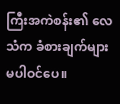ကြီးအကဲစန်း၏ လေသံက ခံစားချက်များမပါဝင်ပေ။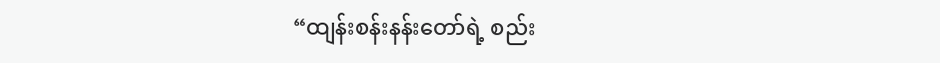“ထျန်းစန်းနန်းတော်ရဲ့ စည်း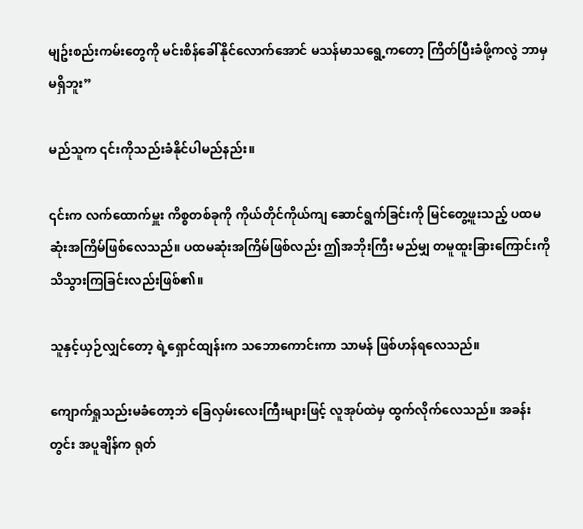မျဥ်းစည်းကမ်းတွေကို မင်းစိန်ခေါ်နိုင်လောက်အောင် မသန်မာသရွေ့ကတော့ ကြိတ်ပြီးခံဖို့ကလွဲ ဘာမှမရှိဘူး”

မည်သူက ၎င်းကိုသည်းခံနိုင်ပါမည်နည်း။

၎င်းက လက်ထောက်မှူး ကိစ္စတစ်ခုကို ကိုယ်တိုင်ကိုယ်ကျ ဆောင်ရွက်ခြင်းကို မြင်တွေ့ဖူးသည့် ပထမဆုံးအကြိမ်ဖြစ်လေသည်။ ပထမဆုံးအကြိမ်ဖြစ်လည်း ဤအဘိုးကြီး မည်မျှ တမူထူးခြားကြောင်းကို သိသွားကြခြင်းလည်းဖြစ်၏။

သူနှင့်ယှဉ်လျှင်တော့ ရဲ့ရှောင်ထျန်းက သဘောကောင်းကာ သာမန် ဖြစ်ဟန်ရလေသည်။

ကျောက်ရှုသည်းမခံတော့ဘဲ ခြေလှမ်းလေးကြီးများဖြင့် လူအုပ်ထဲမှ ထွက်လိုက်လေသည်။ အခန်းတွင်း အပူချိန်က ရုတ်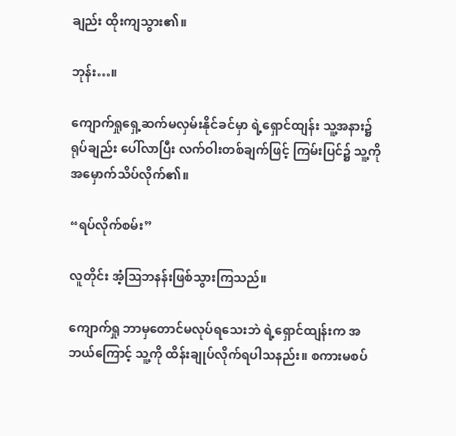ချည်း ထိုးကျသွား၏။

ဘုန်း…။

ကျောက်ရှုရှေ့ဆက်မလှမ်းနိုင်ခင်မှာ ရဲ့ရှောင်ထျန်း သူ့အနား၌ ရုပ်ချည်း ပေါ်လာပြီး လက်ဝါးတစ်ချက်ဖြင့် ကြမ်းပြင်၌ သူ့ကို အမှောက်သိပ်လိုက်၏။

“ရပ်လိုက်စမ်း”

လူတိုင်း အံ့ဩဘနန်းဖြစ်သွားကြသည်။

ကျောက်ရှု ဘာမှတောင်မလုပ်‌ရသေးဘဲ ရဲ့ရှောင်ထျန်းက အဘယ်ကြောင့် သူ့ကို ထိန်းချုပ်လိုက်ရပါသနည်း။ စကားမစပ်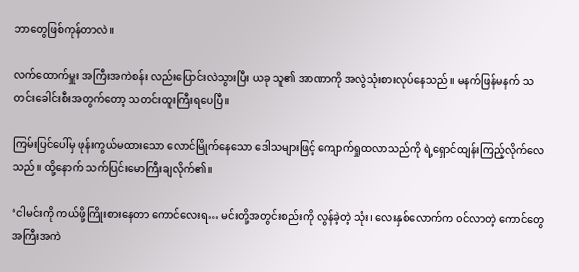ဘာတွေဖြစ်ကုန်တာလဲ။

လက်ထောက်မှူး အကြီးအကဲစန်း လည်းပြောင်းလဲသွားပြီး ယခု သူ၏ အာဏာကို အလွဲသုံးစားလုပ်နေသည်။ မနက်ဖြန်မနက် သတင်းခေါင်းစီးအတွက်တော့ သတင်းထူးကြီးရပေပြီ။

ကြမ်းပြင်ပေါ်မှ ဖုန်းကွယ်မထားသော လောင်မြိုက်နေသော ဒေါသများဖြင့် ကျောက်ရှုထလာသည်ကို ရဲ့ရှောင်ထျန်းကြည့်လိုက်လေသည်။ ထို့နောက် သက်ပြင်းမောကြီးချလိုက်၏။

‘ငါမင်းကို ကယ်ဖို့ကြိုးစားနေတာ ကောင်လေးရ… မင်းတို့အတွင်းစည်းကို လွန်ခဲ့တဲ့ သုံး၊ လေးနှစ်လောက်က ၀င်လာတဲ့ ကောင်‌တွေ အကြီးအကဲ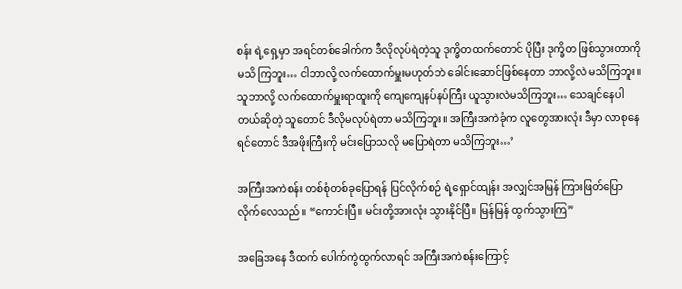စန်း ရဲ့ရှေ့မှာ အရင်တစ်ခေါက်က ဒီလိုလုပ်ရဲတဲ့သူ ဒုက္ခိတထက်တောင် ပိုပြီး ဒုက္ခိတ ဖြစ်သွားတာကို မသိ ကြဘူး… ငါဘာလို့ လက်ထောက်မှူးမဟုတ်ဘဲ ခေါင်းဆောင်ဖြစ်နေတာ ဘာလို့လဲ မသိကြဘူး။ သူဘာလို့ လက်ထောက်မှူးရာထူးကို ကျေကျေနပ်နပ်ကြီး ယူသွားလဲမသိကြဘူး… သေချင်နေပါတယ်ဆိုတဲ့ သူတောင် ဒီလိုမလုပ်ရဲတာ မသိကြဘူး။ အကြီးအကဲခုံက လူတွေအားလုံး ဒီမှာ လာစုနေရင်တောင် ဒီအဖိုးကြီးကို မင်းပြောသလို မပြောရဲတာ မသိကြဘူး…’

အကြီးအကဲစန်း တစ်စုံတစ်ခုပြောရန် ပြင်လိုက်စဉ် ရဲ့ရှောင်ထျန်း အလျှင်အမြန် ကြားဖြတ်ပြောလိုက်လေသည်။ “ကောင်းပြီ။ မင်းတို့အားလုံး သွားနိုင်ပြီ။ မြန်မြန် ထွက်သွားကြ”

အခြေအနေ ဒီထက် ပေါက်ကွဲထွက်လာရင် အကြီးအကဲစန်းကြောင့်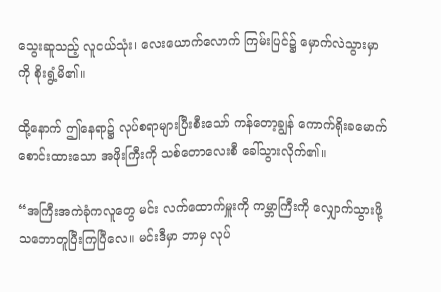သွေးဆူသည့် လူငယ်သုံး‌၊ လေးယောက်လောက် ကြမ်းပြင်၌ မှောက်လဲသွားမှာကို စိုးရွံ့မိ၏။

ထို့နောက် ဤနေရာ၌ လုပ်စရာများပြီးစီးသော် ကန်တော့ချွန် ကောက်ရိုး‌ခမောက်စောင်းထားသော အဖိုးကြီးကို သစ်တောလေးစီ ခေါ်သွားလိုက်၏။

“အကြီးအကဲခုံကလူတွေ မင်း လက်ထောက်မှူးကို ကမ္ဘာကြီးကို‌ လျှောက်သွားဖို့ သဘောတူပြီးကြပြီလေ။ မင်းဒီမှာ ဘာမှ လုပ်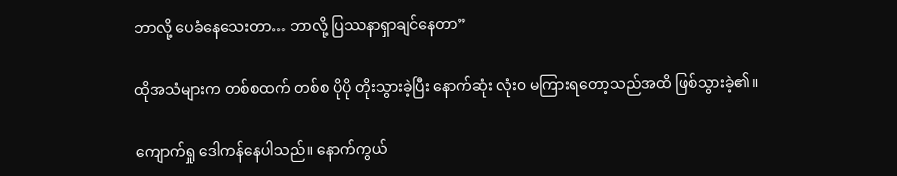ဘာလို့ ပေခံနေသေးတာ… ဘာလို့ ပြဿနာရှာချင်နေတာ”

ထိုအသံများက တစ်စထက် တစ်စ ပိုပို တိုးသွားခဲ့ပြီး နောက်ဆုံး လုံး၀ မကြားရတော့သည်အထိ ဖြစ်သွားခဲ့၏။

ကျောက်ရှု ဒေါကန်နေပါသည်။ နောက်ကွယ်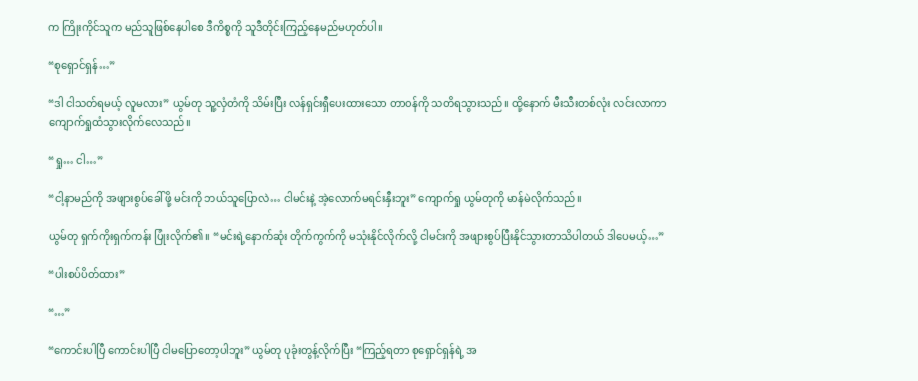က ကြိုးကိုင်သူက မည်သူဖြစ်နေပါစေ ဒီကိစ္စကို သူဒီတိုင်းကြည့်နေမည်မဟုတ်ပါ။

“စုရှောင်ရှန်…”

“ဒါ ငါသတ်ရမယ့် လူမလား” ယွမ်တု သူ့လှံတံကို သိမ်းပြီး လန်ရှင်းရှီပေးထားသော တာ၀န်ကို သတိရသွားသည်။ ထို့နောက် မီးသီးတစ်လုံး လင်းလာကာ ကျောက်ရှုထံသွားလိုက်လေသည်။

“ရှု… ငါ…”

“ငါ့နာမည်ကို အဖျားစွပ်ခေါ်ဖို့ မင်းကို ဘယ်သူပြောလဲ… ငါမင်းနဲ့ အဲ့လောက်မရင်းနှီးဘူး” ကျောက်ရှု ယွမ်တုကို မာန်မဲလိုက်သည်။

ယွမ်တု ရှက်ကိုးရှက်ကန်း ပြုံးလိုက်၏။ “မင်းရဲ့နောက်ဆုံး ‌တိုက်ကွက်ကို မသုံးနိုင်‌လိုက်လို့ ငါမင်းကို အဖျားစွပ်ပြီးနိုင်သွားတာသိပါတယ် ဒါပေမယ့်…”

“ပါးစပ်ပိတ်ထား”

“…”

“ကောင်းပါပြီ ကောင်းပါပြီ ငါမပြောတော့ပါဘူး” ယွမ်တု ပုခုံးတွန့်လိုက်ပြီး “ကြည့်ရတာ စုရှောင်ရှန်ရဲ့ အ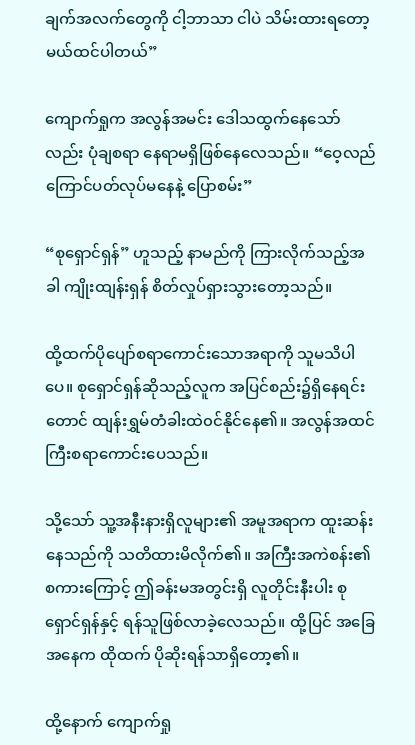ချက်အလက်တွေကို ငါ့ဘာသာ ငါပဲ သိမ်းထားရတော့မယ်ထင်ပါတယ်”

ကျောက်ရှုက အလွန်အမင်း ဒေါသထွက်နေသော်လည်း ပုံချစရာ နေရာမရှိဖြစ်နေလေသည်။ “ဝေ့လည်ကြောင်ပတ်လုပ်မနေနဲ့ ပြောစမ်း”

“စုရှောင်ရှန်” ဟူသည့် နာမည်ကို ကြားလိုက်သည့်အခါ ကျိုးထျန်းရှန် စိတ်လှုပ်ရှားသွားတော့သည်။

ထို့ထက်ပိုပျော်စရာကောင်းသောအရာကို သူမသိပါပေ။ စုရှောင်ရှန်ဆိုသည့်လူက အပြင်စည်း၌ရှိနေရင်းတောင် ထျန်းရွှမ်တံခါးထဲ၀င်နိုင်နေ၏။ အလွန်အထင်ကြီးစရာကောင်းပေသည်။

သို့သော် သူ့အနီးနားရှိလူများ၏ အမူအရာက ထူးဆန်းနေသည်ကို သတိထားမိလိုက်၏။ အကြီးအကဲစန်း၏ စကားကြောင့် ဤခန်းမအတွင်းရှိ လူတိုင်းနီးပါး စုရှောင်ရှန်နှင့် ရန်သူဖြစ်လာခဲ့လေသည်။ ထို့ပြင် အခြေအနေက ထိုထက် ပိုဆိုးရန်သာရှိတော့၏။

ထို့နောက် ကျောက်ရှု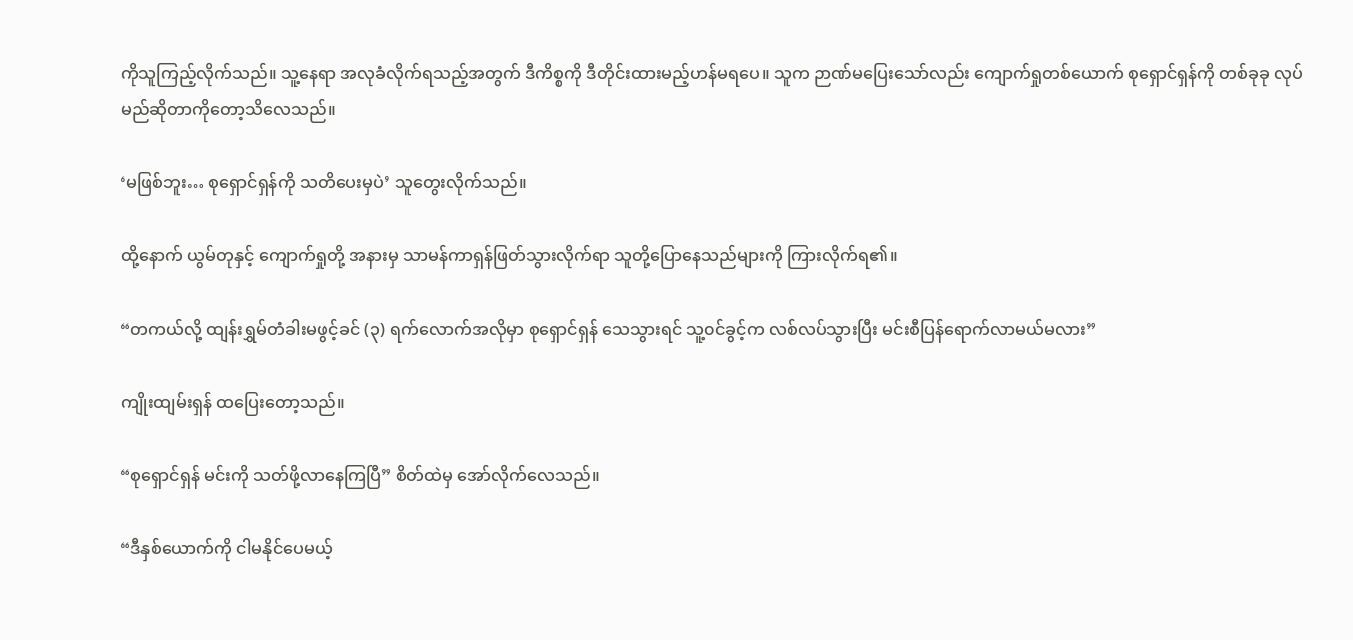ကိုသူကြည့်လိုက်သည်။ သူ့နေရာ အလုခံလိုက်ရသည့်အတွက် ဒီကိစ္စကို ဒီတိုင်းထားမည့်ဟန်မရပေ။ သူက ဉာဏ်မပြေးသော်လည်း ကျောက်ရှုတစ်ယောက် စုရှောင်ရှန်ကို တစ်ခုခု လုပ်မည်ဆိုတာကိုတော့သိလေသည်။

‘မဖြစ်ဘူး… စုရှောင်ရှန်ကို သတိပေးမှပဲ’ သူတွေးလိုက်သည်။

ထို့နောက် ယွမ်တုနှင့် ကျောက်ရှုတို့ အနားမှ သာမန်ကာရှန်ဖြတ်သွားလိုက်ရာ သူတို့ပြောနေသည်များကို ကြားလိုက်ရ၏။

“တကယ်လို့ ထျန်းရွှမ်တံခါးမဖွင့်ခင် (၃) ရက်လောက်အလိုမှာ စုရှောင်ရှန် သေသွားရင် သူ့၀င်ခွင့်က လစ်လပ်သွားပြီး မင်းစီပြန်ရောက်လာမယ်မလား”

ကျိုးထျမ်းရှန် ထပြေးတော့သည်။

“စု‌ရှောင်ရှန် မင်းကို သတ်ဖို့လာနေကြပြီ” စိတ်ထဲမှ အော်လိုက်လေသည်။

“ဒီနှစ်ယောက်ကို ငါမနိုင်ပေမယ့်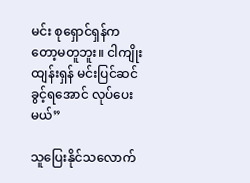မင်း စုရှောင်ရှန်ကတော့မတူဘူး။ ငါကျိုးထျန်းရှန် မင်းပြင်ဆင်ခွင့်ရအောင် လုပ်ပေးမယ်”

သူပြေးနိုင်သလောက်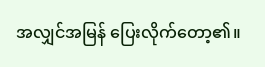အလျှင်အမြန် ပြေးလိုက်တော့၏။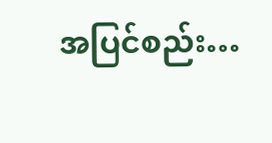အပြင်စည်း…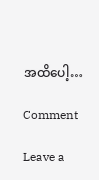အထိပေါ့…

Comment

Leave a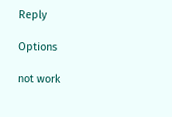Reply

Options

not work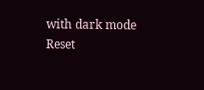with dark mode
Reset